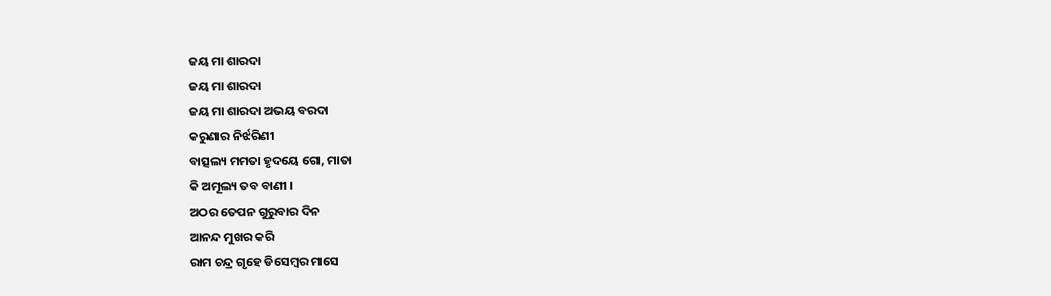ଜୟ ମା ଶାରଦା
ଜୟ ମା ଶାରଦା
ଜୟ ମା ଶାରଦା ଅଭୟ ବରଦା
କରୁଣାର ନିର୍ଝରିଣୀ
ବାତ୍ସଲ୍ୟ ମମତା ହୃଦୟେ ଗୋ, ମାତା
କି ଅମୂଲ୍ୟ ତବ ବାଣୀ ।
ଅଠର ତେପନ ଗୁରୁବାର ଦିନ
ଆନନ୍ଦ ମୁଖର କରି
ରାମ ଚନ୍ଦ୍ର ଗୃହେ ଡିସେମ୍ବର ମାସେ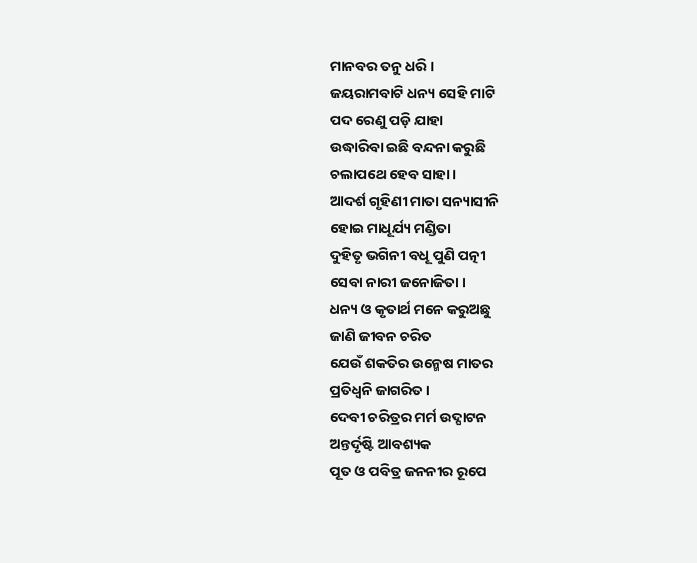ମାନବର ତନୁ ଧରି ।
ଜୟରାମବାଟି ଧନ୍ୟ ସେହି ମାଟି
ପଦ ରେଣୁ ପଡ଼ି ଯାହା
ଉଦ୍ଧାରିବା ଇଛି ବନ୍ଦନା କରୁଛି
ଚଲାପଥେ ହେବ ସାହା ।
ଆଦର୍ଶ ଗୃହିଣୀ ମାତା ସନ୍ୟାସୀନି
ହୋଇ ମାଧୂର୍ଯ୍ୟ ମଣ୍ଡିତା
ଦୁହିତୃ ଭଗିନୀ ବଧୂ ପୁଣି ପତ୍ନୀ
ସେବା ନାରୀ ଜନୋଜିତା ।
ଧନ୍ୟ ଓ କୃତାର୍ଥ ମନେ କରୁଅଛୁ
ଜାଣି ଜୀବନ ଚରିତ
ଯେଉଁ ଶକତିର ଉନ୍ମେଷ ମାତର
ପ୍ରତିଧ୍ଵନି ଜାଗରିତ ।
ଦେବୀ ଚରିତ୍ରର ମର୍ମ ଉଦ୍ଘାଟନ
ଅନ୍ତର୍ଦୃଷ୍ଟି ଆବଶ୍ୟକ
ପୂତ ଓ ପବିତ୍ର ଜନନୀର ରୂପେ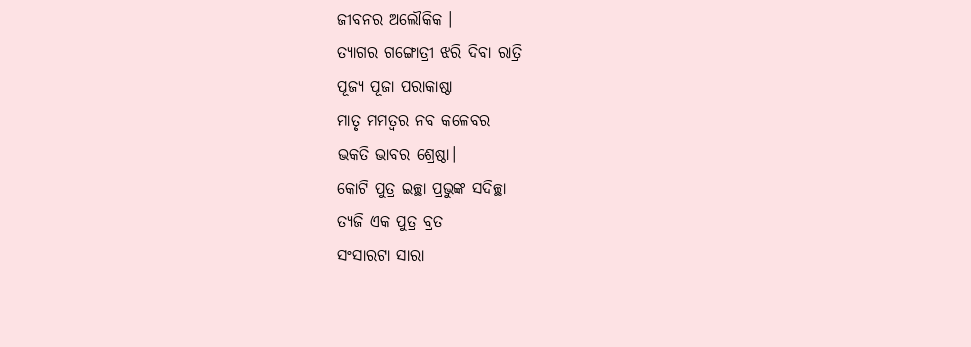ଜୀବନର ଅଲୌକିକ ।
ତ୍ୟାଗର ଗଙ୍ଗୋତ୍ରୀ ଝରି ଦିବା ରାତ୍ରି
ପୂଜ୍ୟ ପୂଜା ପରାକାଷ୍ଠା
ମାତୃ ମମତ୍ଵର ନବ କଳେବର
ଭକତି ଭାବର ଶ୍ରେଷ୍ଠା।
କୋଟି ପୁତ୍ର ଇଚ୍ଛା ପ୍ରଭୁଙ୍କ ସଦିଚ୍ଛା
ତ୍ୟଜି ଏକ ପୁତ୍ର ବ୍ରତ
ସଂସାରଟା ସାରା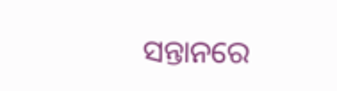ସନ୍ତାନରେ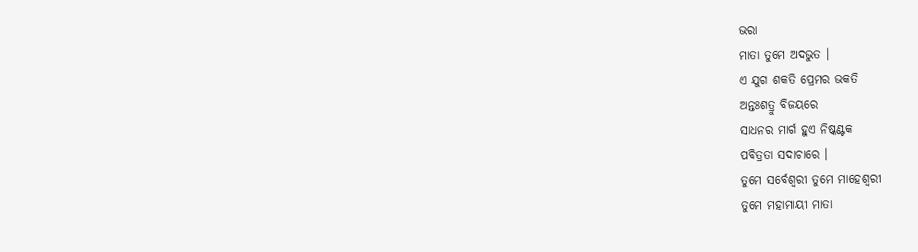ଭରା
ମାତା ତୁମେ ଅଦଭୁତ ।
ଏ ଯୁଗ ଶକତି ପ୍ରେମର ଭକତି
ଅନ୍ତଃଶତ୍ରୁ ବିଜୟରେ
ସାଧନର ମାର୍ଗ ହୁଏ ନିଷ୍କଣ୍ଟକ
ପବିତ୍ରତା ସଦାଚାରେ ।
ତୁମେ ସର୍ବେଶ୍ଵରୀ ତୁମେ ମାହେଶ୍ୱରୀ
ତୁମେ ମହାମାୟୀ ମାତା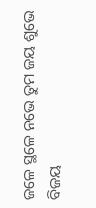ଜଳେ ସ୍ଥଳେ ନଭେ ତୁମ ଜୟ ଶୁଭେ
ବିଜୟ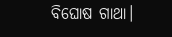ବିଘୋଷ ଗାଥା।